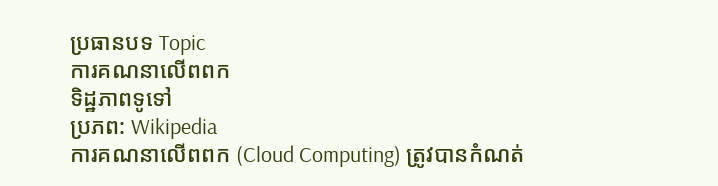ប្រធានបទ Topic
ការគណនាលើពពក
ទិដ្ឋភាពទូទៅ
ប្រភព: Wikipedia
ការគណនាលើពពក (Cloud Computing) ត្រូវបានកំណត់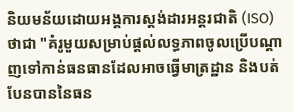និយមន័យដោយអង្គការស្តង់ដារអន្តរជាតិ (ISO) ថាជា "គំរូមួយសម្រាប់ផ្តល់លទ្ធភាពចូលប្រើបណ្តាញទៅកាន់ធនធានដែលអាចធ្វើមាត្រដ្ឋាន និងបត់បែនបាននៃធន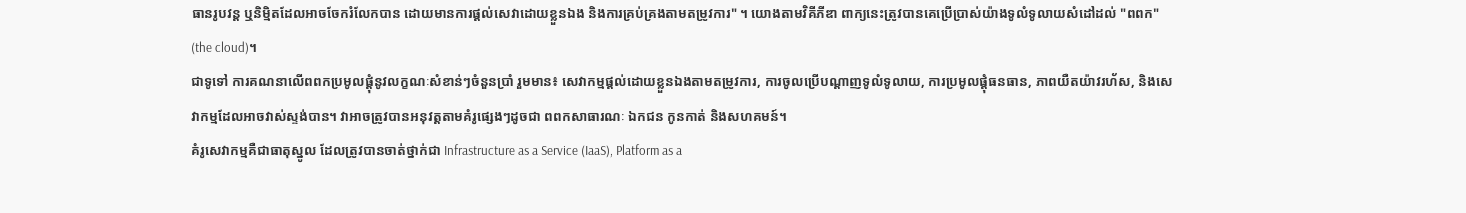ធានរូបវន្ត ឬនិម្មិតដែលអាចចែករំលែកបាន ដោយមានការផ្តល់សេវាដោយខ្លួនឯង និងការគ្រប់គ្រងតាមតម្រូវការ" ។ យោងតាមវិគីភីឌា ពាក្យនេះត្រូវបានគេប្រើប្រាស់យ៉ាងទូលំទូលាយសំដៅដល់ "ពពក" (the cloud)។
ជាទូទៅ ការគណនាលើពពកប្រមូលផ្តុំនូវលក្ខណៈសំខាន់ៗចំនួនប្រាំ រួមមាន៖ សេវាកម្មផ្តល់ដោយខ្លួនឯងតាមតម្រូវការ, ការចូលប្រើបណ្តាញទូលំទូលាយ, ការប្រមូលផ្តុំធនធាន, ភាពយឺតយ៉ាវរហ័ស, និងសេវាកម្មដែលអាចវាស់ស្ទង់បាន។ វាអាចត្រូវបានអនុវត្តតាមគំរូផ្សេងៗដូចជា ពពកសាធារណៈ ឯកជន កូនកាត់ និងសហគមន៍។
គំរូសេវាកម្មគឺជាធាតុស្នូល ដែលត្រូវបានចាត់ថ្នាក់ជា Infrastructure as a Service (IaaS), Platform as a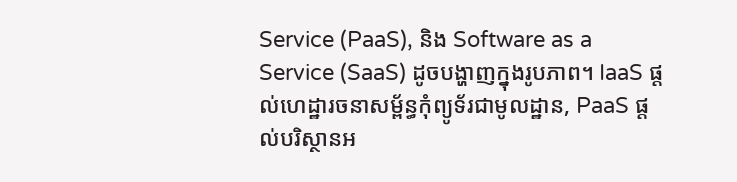Service (PaaS), និង Software as a Service (SaaS) ដូចបង្ហាញក្នុងរូបភាព។ IaaS ផ្តល់ហេដ្ឋារចនាសម្ព័ន្ធកុំព្យូទ័រជាមូលដ្ឋាន, PaaS ផ្តល់បរិស្ថានអ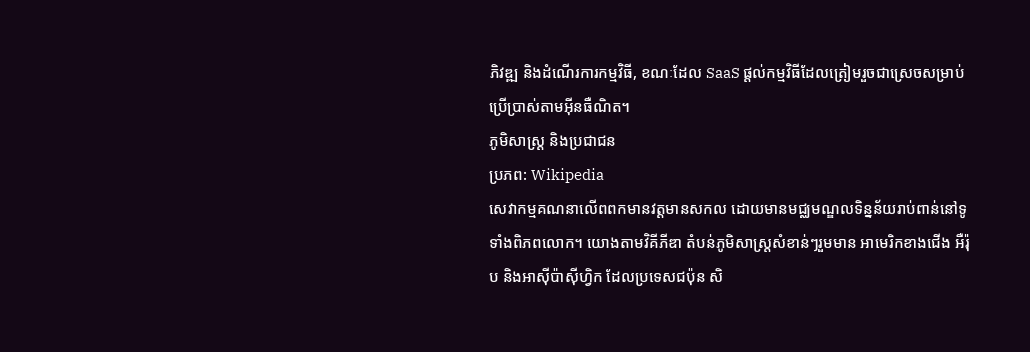ភិវឌ្ឍ និងដំណើរការកម្មវិធី, ខណៈដែល SaaS ផ្តល់កម្មវិធីដែលត្រៀមរួចជាស្រេចសម្រាប់ប្រើប្រាស់តាមអ៊ីនធឺណិត។
ភូមិសាស្ត្រ និងប្រជាជន
ប្រភព: Wikipedia
សេវាកម្មគណនាលើពពកមានវត្តមានសកល ដោយមានមជ្ឈមណ្ឌលទិន្នន័យរាប់ពាន់នៅទូទាំងពិភពលោក។ យោងតាមវិគីភីឌា តំបន់ភូមិសាស្ត្រសំខាន់ៗរួមមាន អាមេរិកខាងជើង អឺរ៉ុប និងអាស៊ីប៉ាស៊ីហ្វិក ដែលប្រទេសជប៉ុន សិ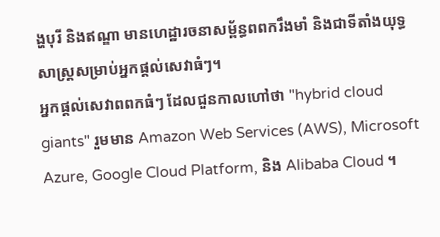ង្ហបុរី និងឥណ្ឌា មានហេដ្ឋារចនាសម្ព័ន្ធពពករឹងមាំ និងជាទីតាំងយុទ្ធសាស្ត្រសម្រាប់អ្នកផ្តល់សេវាធំៗ។
អ្នកផ្តល់សេវាពពកធំៗ ដែលជួនកាលហៅថា "hybrid cloud giants" រួមមាន Amazon Web Services (AWS), Microsoft Azure, Google Cloud Platform, និង Alibaba Cloud ។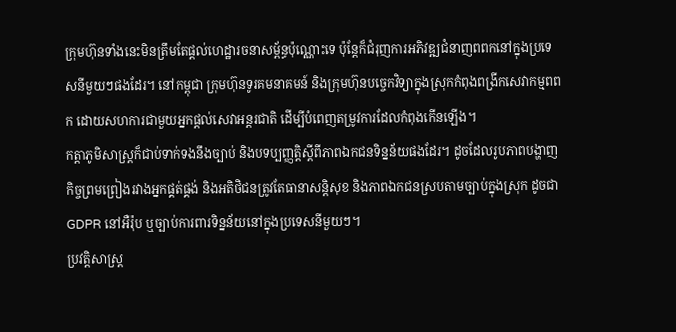ក្រុមហ៊ុនទាំងនេះមិនត្រឹមតែផ្តល់ហេដ្ឋារចនាសម្ព័ន្ធប៉ុណ្ណោះទេ ប៉ុន្តែក៏ជំរុញការអភិវឌ្ឍជំនាញពពកនៅក្នុងប្រទេសនីមួយៗផងដែរ។ នៅកម្ពុជា ក្រុមហ៊ុនទូរគមនាគមន៍ និងក្រុមហ៊ុនបច្ចេកវិទ្យាក្នុងស្រុកកំពុងពង្រីកសេវាកម្មពពក ដោយសហការជាមួយអ្នកផ្តល់សេវាអន្តរជាតិ ដើម្បីបំពេញតម្រូវការដែលកំពុងកើនឡើង។
កត្តាភូមិសាស្ត្រក៏ជាប់ទាក់ទងនឹងច្បាប់ និងបទប្បញ្ញត្តិស្តីពីភាពឯកជនទិន្នន័យផងដែរ។ ដូចដែលរូបភាពបង្ហាញ កិច្ចព្រមព្រៀងរវាងអ្នកផ្គត់ផ្គង់ និងអតិថិជនត្រូវតែធានាសន្តិសុខ និងភាពឯកជនស្របតាមច្បាប់ក្នុងស្រុក ដូចជា GDPR នៅអឺរ៉ុប ឬច្បាប់ការពារទិន្នន័យនៅក្នុងប្រទេសនីមួយៗ។
ប្រវត្តិសាស្ត្រ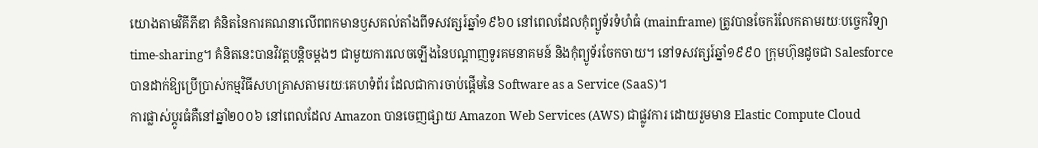យោងតាមវិគីភីឌា គំនិតនៃការគណនាលើពពកមានឫសគល់តាំងពីទសវត្សរ៍ឆ្នាំ១៩៦០ នៅពេលដែលកុំព្យូទ័រទំហំធំ (mainframe) ត្រូវបានចែករំលែកតាមរយៈបច្ចេកវិទ្យា time-sharing។ គំនិតនេះបានវិវត្តបន្តិចម្តងៗ ជាមួយការលេចឡើងនៃបណ្តាញទូរគមនាគមន៍ និងកុំព្យូទ័រចែកចាយ។ នៅទសវត្សរ៍ឆ្នាំ១៩៩០ ក្រុមហ៊ុនដូចជា Salesforce បានដាក់ឱ្យប្រើប្រាស់កម្មវិធីសហគ្រាសតាមរយៈគេហទំព័រ ដែលជាការចាប់ផ្តើមនៃ Software as a Service (SaaS)។
ការផ្លាស់ប្តូរធំគឺនៅឆ្នាំ២០០៦ នៅពេលដែល Amazon បានចេញផ្សាយ Amazon Web Services (AWS) ជាផ្លូវការ ដោយរួមមាន Elastic Compute Cloud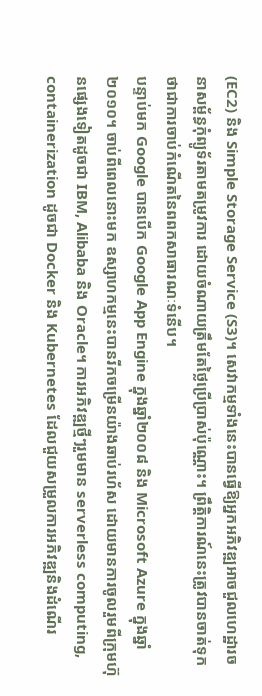(EC2) និង Simple Storage Service (S3)។ សេវាកម្មទាំងនេះបានធ្វើឱ្យអ្នកអភិវឌ្ឍអាចជួលហេដ្ឋារចនាសម្ព័ន្ធកុំព្យូទ័រតាមតម្រូវការ ដោយចំណាយត្រឹមតែថ្លៃប្រើប្រាស់ប៉ុណ្ណោះ។ ព្រឹត្តិការណ៍នេះត្រូវបានចាត់ទុកថាជាការចាប់កំណើតនៃពពកសាធារណៈទំនើប។
បន្ទាប់មក Google បានបើក Google App Engine ក្នុងឆ្នាំ២០០៨ និង Microsoft Azure ក្នុងឆ្នាំ២០១០។ ចាប់ពីពេលនោះមក ឧស្សាហកម្មនេះបានរីកចម្រើនយ៉ាងឆាប់រហ័ស ដោយមានការចូលរួមពីក្រុមហ៊ុនផ្សេងទៀតដូចជា IBM, Alibaba និង Oracle។ ការអភិវឌ្ឍថ្មីៗរួមមាន serverless computing, containerization ដូចជា Docker និង Kubernetes ដែលជួយសម្រួលការអភិវឌ្ឍនិងដំណើរ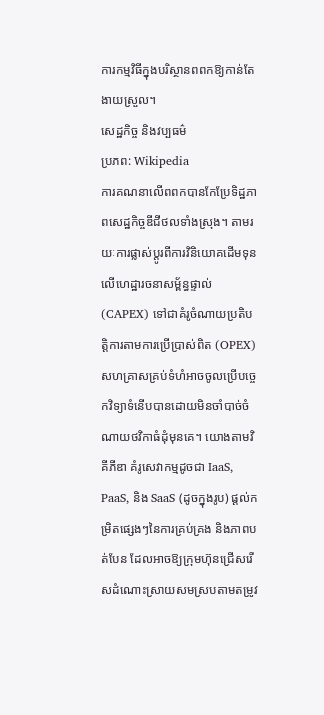ការកម្មវិធីក្នុងបរិស្ថានពពកឱ្យកាន់តែងាយស្រួល។
សេដ្ឋកិច្ច និងវប្បធម៌
ប្រភព: Wikipedia
ការគណនាលើពពកបានកែប្រែទិដ្ឋភាពសេដ្ឋកិច្ចឌីជីថលទាំងស្រុង។ តាមរយៈការផ្លាស់ប្តូរពីការវិនិយោគដើមទុនលើហេដ្ឋារចនាសម្ព័ន្ធផ្ទាល់ (CAPEX) ទៅជាគំរូចំណាយប្រតិបត្តិការតាមការប្រើប្រាស់ពិត (OPEX) សហគ្រាសគ្រប់ទំហំអាចចូលប្រើបច្ចេកវិទ្យាទំនើបបានដោយមិនចាំបាច់ចំណាយថវិកាធំដុំមុនគេ។ យោងតាមវិគីភីឌា គំរូសេវាកម្មដូចជា IaaS, PaaS, និង SaaS (ដូចក្នុងរូប) ផ្តល់កម្រិតផ្សេងៗនៃការគ្រប់គ្រង និងភាពបត់បែន ដែលអាចឱ្យក្រុមហ៊ុនជ្រើសរើសដំណោះស្រាយសមស្របតាមតម្រូវ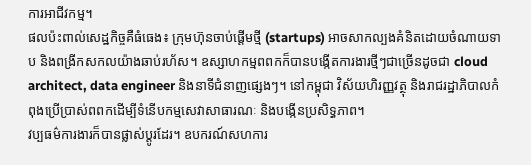ការអាជីវកម្ម។
ផលប៉ះពាល់សេដ្ឋកិច្ចគឺធំធេង៖ ក្រុមហ៊ុនចាប់ផ្តើមថ្មី (startups) អាចសាកល្បងគំនិតដោយចំណាយទាប និងពង្រីកសកលយ៉ាងឆាប់រហ័ស។ ឧស្សាហកម្មពពកក៏បានបង្កើតការងារថ្មីៗជាច្រើនដូចជា cloud architect, data engineer និងនាទីជំនាញផ្សេងៗ។ នៅកម្ពុជា វិស័យហិរញ្ញវត្ថុ និងរាជរដ្ឋាភិបាលកំពុងប្រើប្រាស់ពពកដើម្បីទំនើបកម្មសេវាសាធារណៈ និងបង្កើនប្រសិទ្ធភាព។
វប្បធម៌ការងារក៏បានផ្លាស់ប្តូរដែរ។ ឧបករណ៍សហការ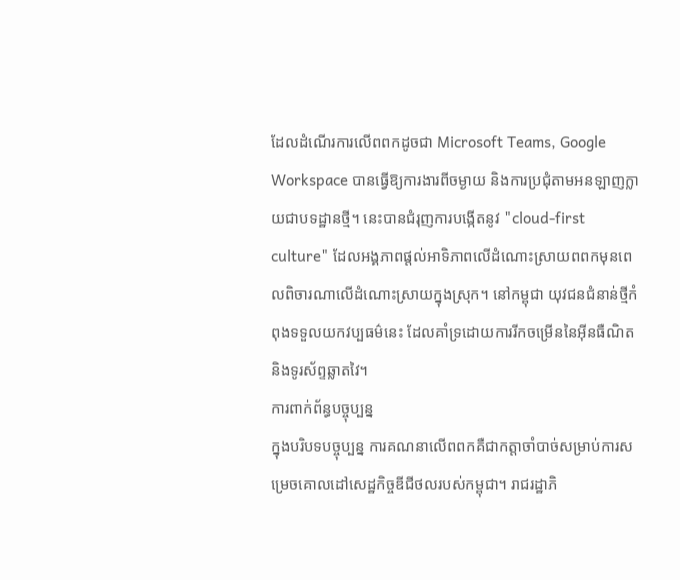ដែលដំណើរការលើពពកដូចជា Microsoft Teams, Google Workspace បានធ្វើឱ្យការងារពីចម្ងាយ និងការប្រជុំតាមអនឡាញក្លាយជាបទដ្ឋានថ្មី។ នេះបានជំរុញការបង្កើតនូវ "cloud-first culture" ដែលអង្គភាពផ្តល់អាទិភាពលើដំណោះស្រាយពពកមុនពេលពិចារណាលើដំណោះស្រាយក្នុងស្រុក។ នៅកម្ពុជា យុវជនជំនាន់ថ្មីកំពុងទទួលយកវប្បធម៌នេះ ដែលគាំទ្រដោយការរីកចម្រើននៃអ៊ីនធឺណិត និងទូរស័ព្ទឆ្លាតវៃ។
ការពាក់ព័ន្ធបច្ចុប្បន្ន
ក្នុងបរិបទបច្ចុប្បន្ន ការគណនាលើពពកគឺជាកត្តាចាំបាច់សម្រាប់ការសម្រេចគោលដៅសេដ្ឋកិច្ចឌីជីថលរបស់កម្ពុជា។ រាជរដ្ឋាភិ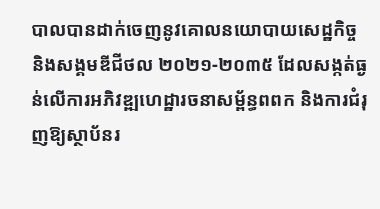បាលបានដាក់ចេញនូវគោលនយោបាយសេដ្ឋកិច្ច និងសង្គមឌីជីថល ២០២១-២០៣៥ ដែលសង្កត់ធ្ងន់លើការអភិវឌ្ឍហេដ្ឋារចនាសម្ព័ន្ធពពក និងការជំរុញឱ្យស្ថាប័នរ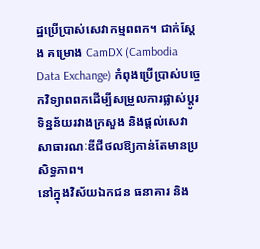ដ្ឋប្រើប្រាស់សេវាកម្មពពក។ ជាក់ស្តែង គម្រោង CamDX (Cambodia Data Exchange) កំពុងប្រើប្រាស់បច្ចេកវិទ្យាពពកដើម្បីសម្រួលការផ្លាស់ប្តូរទិន្នន័យរវាងក្រសួង និងផ្តល់សេវាសាធារណៈឌីជីថលឱ្យកាន់តែមានប្រសិទ្ធភាព។
នៅក្នុងវិស័យឯកជន ធនាគារ និង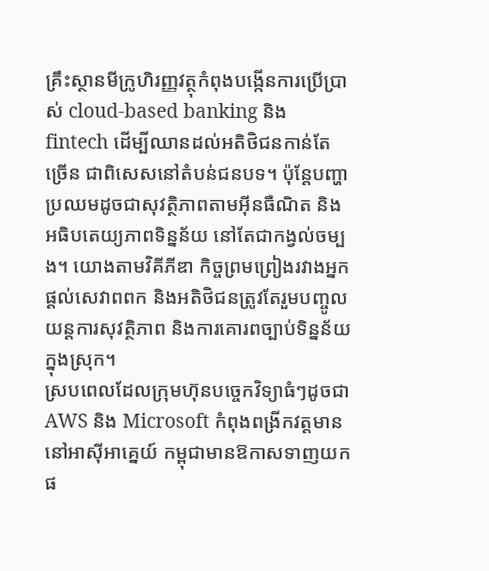គ្រឹះស្ថានមីក្រូហិរញ្ញវត្ថុកំពុងបង្កើនការប្រើប្រាស់ cloud-based banking និង fintech ដើម្បីឈានដល់អតិថិជនកាន់តែច្រើន ជាពិសេសនៅតំបន់ជនបទ។ ប៉ុន្តែបញ្ហាប្រឈមដូចជាសុវត្ថិភាពតាមអ៊ីនធឺណិត និងអធិបតេយ្យភាពទិន្នន័យ នៅតែជាកង្វល់ចម្បង។ យោងតាមវិគីភីឌា កិច្ចព្រមព្រៀងរវាងអ្នកផ្តល់សេវាពពក និងអតិថិជនត្រូវតែរួមបញ្ចូលយន្តការសុវត្ថិភាព និងការគោរពច្បាប់ទិន្នន័យក្នុងស្រុក។
ស្របពេលដែលក្រុមហ៊ុនបច្ចេកវិទ្យាធំៗដូចជា AWS និង Microsoft កំពុងពង្រីកវត្តមាននៅអាស៊ីអាគ្នេយ៍ កម្ពុជាមានឱកាសទាញយកផ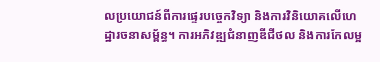លប្រយោជន៍ពីការផ្ទេរបច្ចេកវិទ្យា និងការវិនិយោគលើហេដ្ឋារចនាសម្ព័ន្ធ។ ការអភិវឌ្ឍជំនាញឌីជីថល និងការកែលម្អ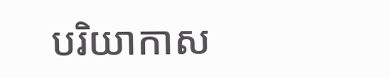បរិយាកាស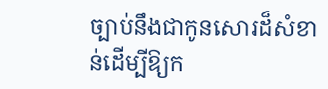ច្បាប់នឹងជាកូនសោរដ៏សំខាន់ដើម្បីឱ្យក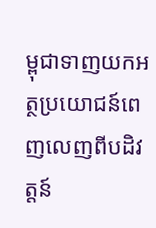ម្ពុជាទាញយកអត្ថប្រយោជន៍ពេញលេញពីបដិវត្តន៍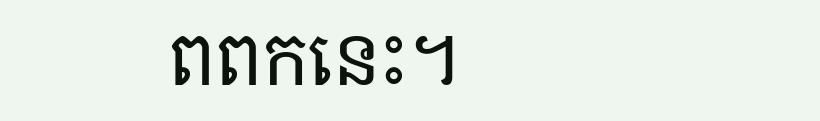ពពកនេះ។